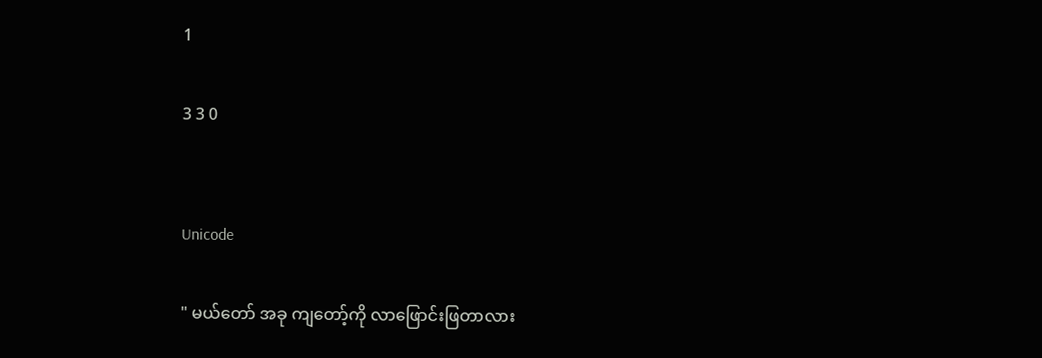1

3 3 0


Unicode

" မယ်တော် အခု ကျတော့်ကို လာဖြောင်းဖြတာလား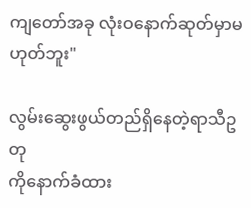ကျတော်အခု လုံးဝနောက်ဆုတ်မှာမဟုတ်ဘူး"

လွမ်းဆွေးဖွယ်တည်ရှိနေတဲ့ရာသီဥတု
ကိုနောက်ခံထား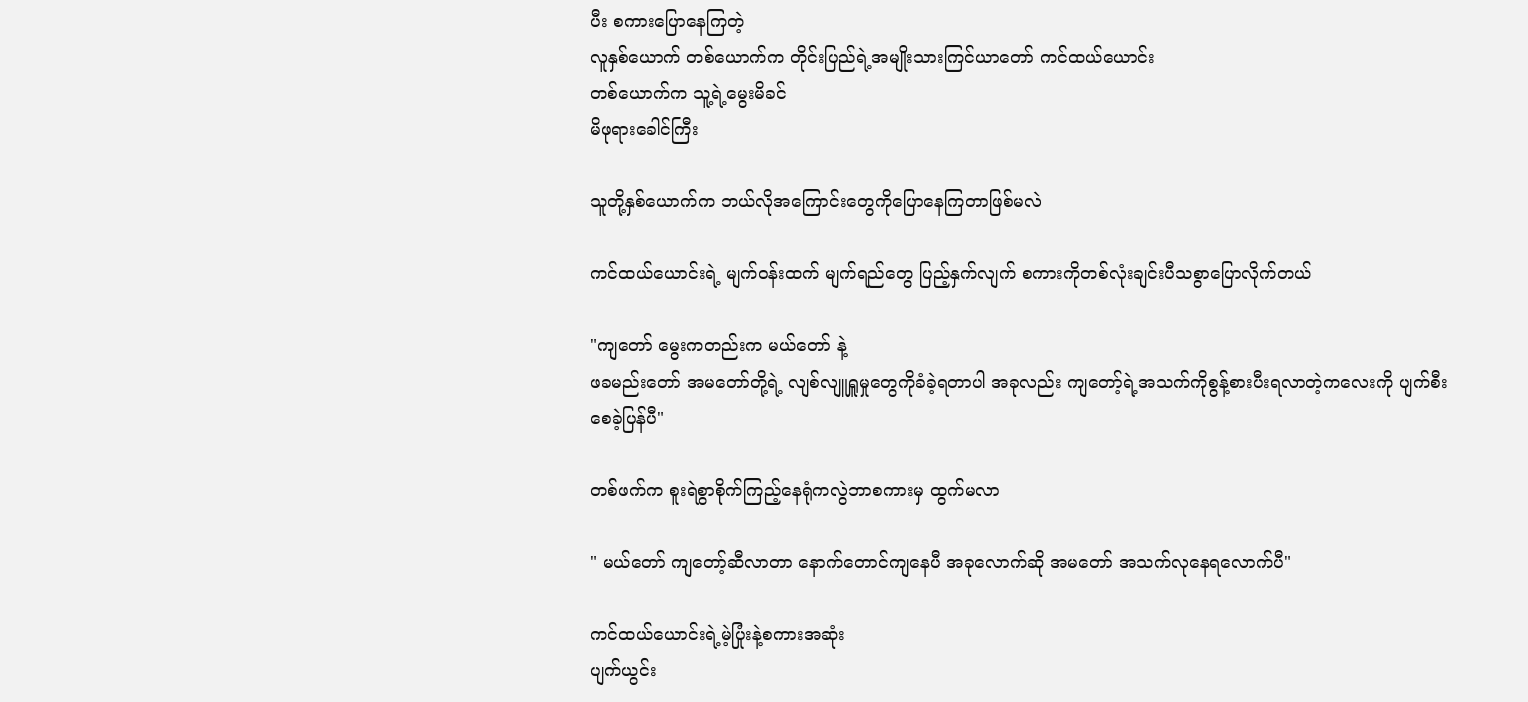ပီး စကားပြောနေကြတဲ့
လူနှစ်ယောက် တစ်ယောက်က တိုင်းပြည်ရဲ့အမျိုးသားကြင်ယာတော် ကင်ထယ်ယောင်း
တစ်ယောက်က သူ့ရဲ့မွေးမိခင်
မိဖုရားခေါင်ကြီး

သူတို့နှစ်ယောက်က ဘယ်လိုအကြောင်းတွေကိုပြောနေကြတာဖြစ်မလဲ

ကင်ထယ်ယောင်းရဲ့ မျက်ဝန်းထက် မျက်ရည်တွေ ပြည့်နှက်လျက် စကားကိုတစ်လုံးချင်းပီသစွာပြောလိုက်တယ်

"ကျတော် မွေးကတည်းက မယ်တော် နဲ့
ဖခမည်းတော် အမတော်တို့ရဲ့ လျစ်လျူရှူမှုတွေကိုခံခဲ့ရတာပါ အခုလည်း ကျတော့်ရဲ့အသက်ကိုစွန့်စားပီးရလာတဲ့ကလေးကို ပျက်စီးစေခဲ့ပြန်ပီ"

တစ်ဖက်က စူးရဲစွာစိုက်ကြည့်နေရုံကလွဲဘာစကားမှ ထွက်မလာ

" မယ်တော် ကျတော့်ဆီလာတာ နောက်တောင်ကျနေပီ အခုလောက်ဆို အမတော် အသက်လုနေရလောက်ပီ"

ကင်ထယ်ယောင်းရဲ့မဲ့ပြုံးနဲ့စကားအဆုံး
ပျက်ယွင်း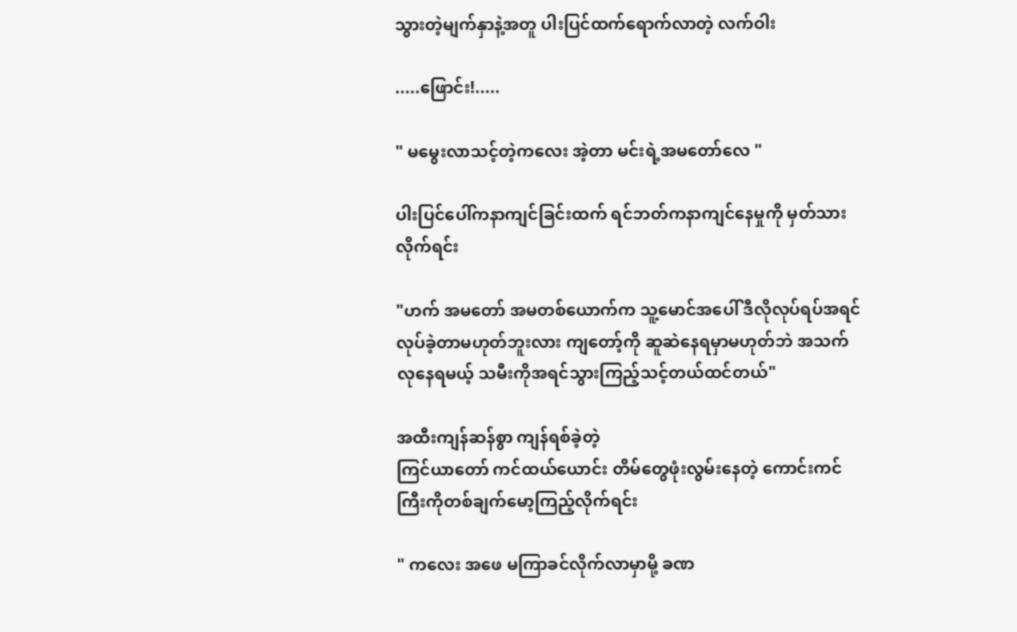သွားတဲ့မျက်နှာနဲ့အတူ ပါးပြင်ထက်ရောက်လာတဲ့ လက်ဝါး

.....ဖြောင်း!.....

" မမွေးလာသင့်တဲ့ကလေး အဲ့တာ မင်းရဲ့အမတော်လေ "

ပါးပြင်ပေါ်ကနာကျင်ခြင်းထက် ရင်ဘတ်ကနာကျင်နေမှုကို မှတ်သားလိုက်ရင်း

"ဟက် အမတော် အမတစ်ယောက်က သူ့မောင်အပေါ် ဒီလိုလုပ်ရပ်အရင်လုပ်ခဲ့တာမဟုတ်ဘူးလား ကျတော့်ကို ဆူဆဲနေရမှာမဟုတ်ဘဲ အသက်လုနေရမယ့် သမီးကိုအရင်သွားကြည့်သင့်တယ်ထင်တယ်"

အထီးကျန်ဆန်စွာ ကျန်ရစ်ခဲ့တဲ့
ကြင်ယာတော် ကင်ထယ်ယောင်း တိမ်တွေဖုံးလွမ်းနေတဲ့ ကောင်းကင်ကြီးကိုတစ်ချက်မော့ကြည့်လိုက်ရင်း

" ကလေး အဖေ မကြာခင်လိုက်လာမှာမို့ ခဏ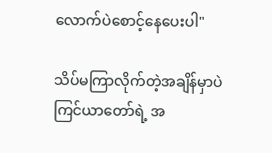လောက်ပဲစောင့်နေပေးပါ"

သိပ်မကြာလိုက်တဲ့အချိန်မှာပဲ ကြင်ယာတော်ရဲ့ အ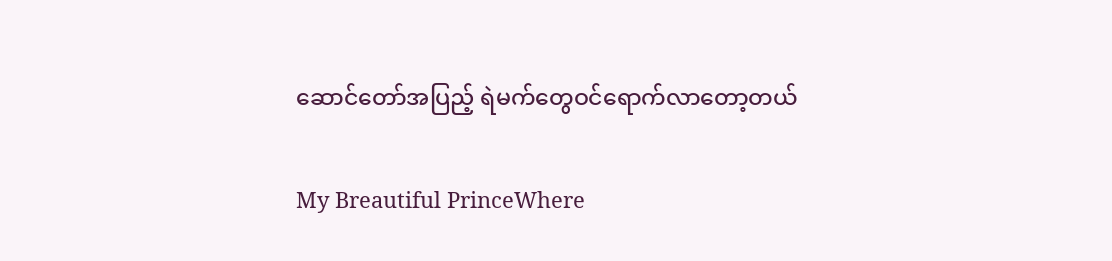ဆောင်တော်အပြည့် ရဲမက်တွေဝင်ရောက်လာတော့တယ်

My Breautiful PrinceWhere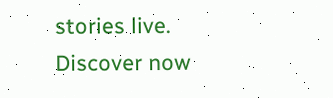stories live. Discover now